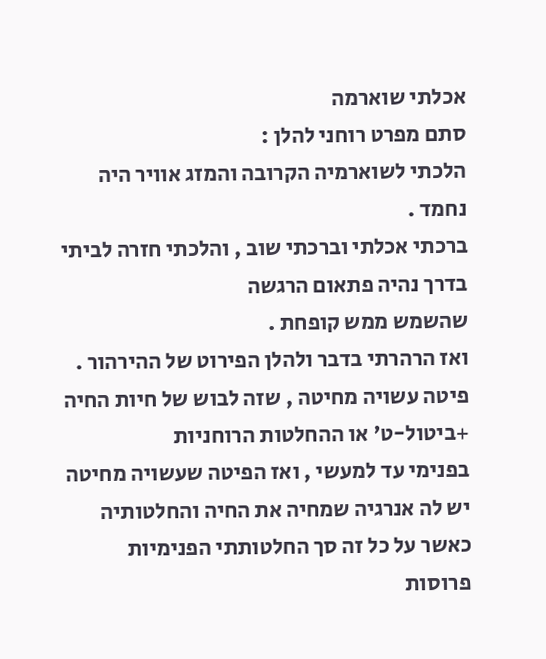אכלתי שוארמה
סתם מפרט רוחני להלן :
הלכתי לשוארמיה הקרובה והמזג אוויר היה נחמד .
ברכתי אכלתי וברכתי שוב , והלכתי חזרה לביתי בדרך נהיה פתאום הרגשה
שהשמש ממש קופחת .
ואז הרהרתי בדבר ולהלן הפירוט של ההירהור .
פיטה עשויה מחיטה , שזה לבוש של חיות החיה +ביטול-ט' או ההחלטות הרוחניות
בפנימי עד למעשי , ואז הפיטה שעשויה מחיטה יש לה אנרגיה שמחיה את החיה והחלטותיה
כאשר על כל זה סך החלטותתי הפנימיות פרוסות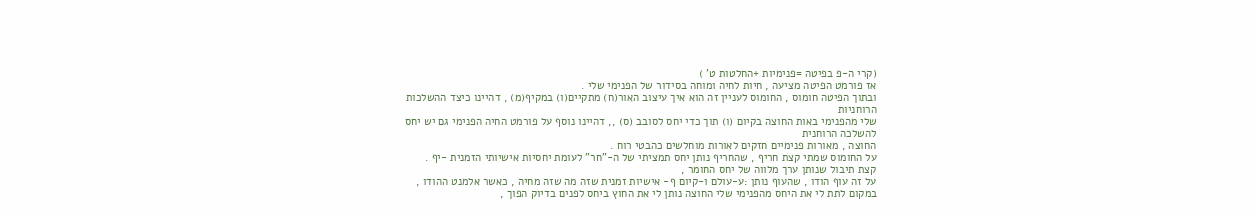(קרי ה-פ בפיטה =פנימיות +החלטות ט' )
אז פורמט הפיטה מציעה , חיות לחיה ומוחה בסידור של הפנימי שלי .
ובתוך הפיטה חומוס , החומוס לעניין זה הוא איך עיצוב האור(ח) מתקיים(ו) במקיף(מ) , דהיינו כיצד ההשלכות הרוחניות
שלי מהפנימי באות החוצה בקיום (ו) תוך כדי יחס לסובב (ס) ,, דהיינו נוסף על פורמט החיה הפנימי גם יש יחס להשלכה הרוחנית
החוצה , מאורות פנימיים חזקים לאורות מוחלשים כהבטי רוח .
על החומוס שמתי קצת חריף , שהחריף נותן יחס תמציתי של ה-"חר" לעומת יחסיות אישיותי הזמנית -יף .
קצת תיבול שנותן ערך מלווה של יחס החומר ,
על זה עוף הודו , שהעוף נותן :ע-עולם ו-קיום ף- אישיות זמנית שזה מה שזה מחיה , כאשר אלמנט ההודו ,
במקום לתת לי את היחס מהפנימי שלי החוצה נותן לי את החוץ ביחס לפנים בדיוק הפוך ,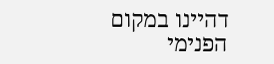דהיינו במקום הפנימי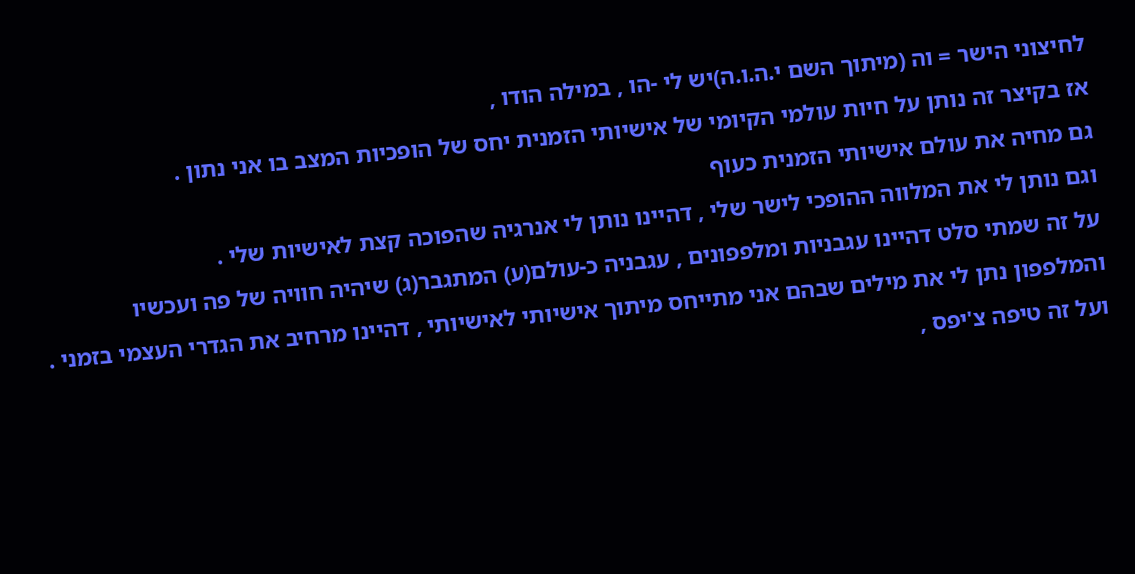לחיצוני הישר = וה (מיתוך השם י.ה.ו.ה)יש לי -הו , במילה הודו ,
אז בקיצר זה נותן על חיות עולמי הקיומי של אישיותי הזמנית יחס של הופכיות המצב בו אני נתון .
גם מחיה את עולם אישיותי הזמנית כעוף
וגם נותן לי את המלווה ההופכי לישר שלי , דהיינו נותן לי אנרגיה שהפוכה קצת לאישיות שלי .
על זה שמתי סלט דהיינו עגבניות ומלפפונים , עגבניה כ-עולם(ע) המתגבר(ג) שיהיה חוויה של פה ועכשיו
והמלפפון נתן לי את מילים שבהם אני מתייחס מיתוך אישיותי לאישיותי , דהיינו מרחיב את הגדרי העצמי בזמני .
ועל זה טיפה צ'יפס ,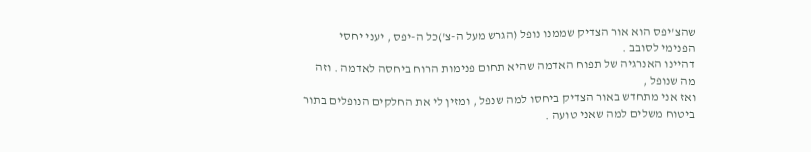שהצ'יפס הוא אור הצדיק שממנו נופל (הגרש מעל ה-צ')כל ה-יפס , יעני יחסי הפנימי לסובב .
דהיינו האנרגיה של תפוח האדמה שהיא תחום פנימות הרוח ביחסה לאדמה . וזה מה שנופל ,
ואז אני מתחדש באור הצדיק ביחסו למה שנפל , ומזין לי את החלקים הנופלים בתור ביטוח משלים למה שאני טועה .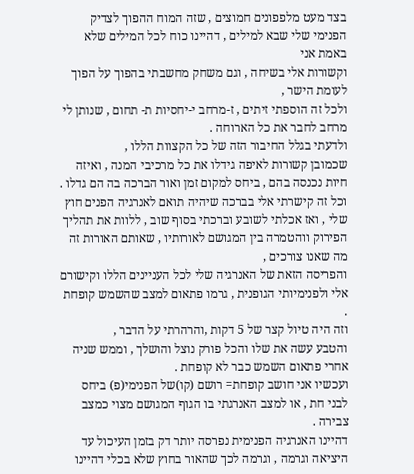בצד מעט מלפפונים חמוצים , שזה המוח ההפוך לצדיק הפנימי שלי שבא למילים , דהיינו כוח לכל המילים שלא באמת אני
וקשורות אלי בשיחה , וגם משחק מחשבתי בהפוך על הפוך לעומת הישר ,
ולכל זה הוספתי זיתים , ז-מרחב י-יחסיות ת- תחום , שנותן לי מרחב לחבר את כל הארוחה .
ולדעתי בגלל החיבור הזה של כל הקצוות הללו ,
שכמובן קשורות לאיפה גידלו את כל מרכיבי המנה , ואיזה חיות נכנסה בהם , ביחס למקום זמן ואור הברכה בה הם גדלו .
וכל זה קישרתי אלי בברכה שיהיה תואם לאנרגיה הפנים חוץ שלי , ואז אכלתי לשובע וברכתי בסוף שוב , ללוות את תהליך
הפירוק ווהטמרה בין המגושם לאורותיו , שאותם האורות זה מה שאנו צורכים ,
והפריסה הזאת של האנרגיה שלי לכל העניינים הללו וקישורם אלי ולפנימיותי הגופנית , גרמו פתאום למצב שהשמש קופחת .
וזה היה טיול קצר של 5 דקות ,והרהרתי על הדבר ,
והטבע עשה את שלו והכל פורק נוצל והושלך , וממש שניה אחרי פתאום השמש כבר לא קופחת .
ועכשיו אני חושב קופחת= רושם (קו)של הפנימי(פ) ביחס לבני חת , או למצב האנרגתי בו הגוף המגושם מצוי כמצב צבירה .
דהיינו האנרגיה הפנימית נפרסה יותר דק בזמן העיכול עד היציאה וגרמה , וגרמה לכך שהאור בחוץ שלא בכלי דהיינו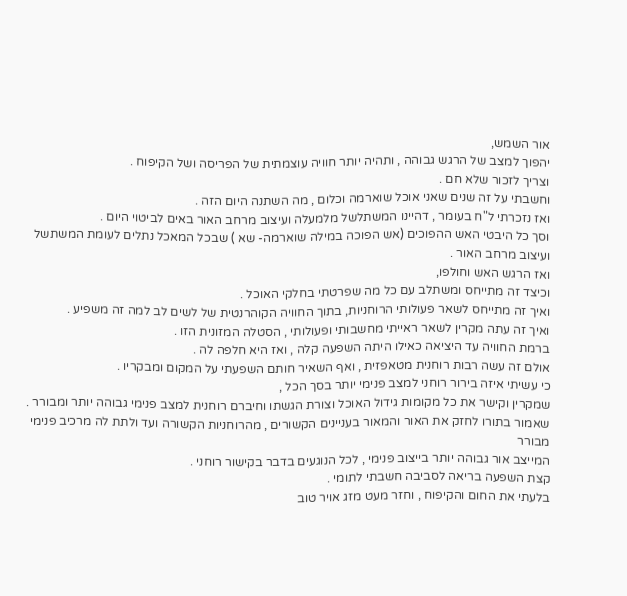אור השמש,
יהפוך למצב של הרגש גבוהה , ותהיה יותר חוויה עוצמתית של הפריסה ושל הקיפוח .
וצריך לזכור שלא חם .
וחשבתי על זה שנים שאני אוכל שוארמה וכלום , מה השתנה היום הזה .
ואז נזכרתי ל"ח בעומר , דהיינו המשתלשל מלמעלה ועיצוב מרחב האור באים לביטוי היום .
וסך כל היבטי האש ההפוכים (אש הפוכה במילה שוארמה- שא ) שבכל המאכל נתלים לעומת המשתשל ועיצוב מרחב האור .
ואז הרגש האש וחולפו,
וכיצד זה מתייחס ומשתלב עם כל מה שפרטתי בחלקי האוכל .
ואיך זה מתייחס לשאר פעולותי הרוחניות, בתוך החוויה הקוהרנטית של לשים לב למה זה משפיע .
ואיך זה עתה מקרין לשאר ראייתי מחשבותי ופעולותי , הסטלה המזונית הזו .
ברמת החוויה עד היציאה כאילו היתה השפעה קלה , ואז היא חלפה לה .
אולם זה עשה רבות רוחנית מטאפזית , ואף השאיר חותם השפעתי על המקום ומבקריו .
כי עשיתי איזה בירור רוחני למצב פנימי יותר בסך הכל ,
שמקרין וקישר את כל מקומות גידול האוכל וצורת הגשתו וחיברם רוחנית למצב פנימי גבוהה יותר ומבורר .
שאמור בתורו לחזק את האור והמאור בעניינים הקשורים , מהרוחניות הקשורה ועד ולתת לה מרכיב פנימי מבורר
המייצב אור גבוהה יותר בייצוב פנימי , לכל הנוגעים בדבר בקישור רוחני .
קצת השפעה בריאה לסביבה חשבתי לתומי .
בלעתי את החום והקיפוח , וחזר מעט מזג אויר טוב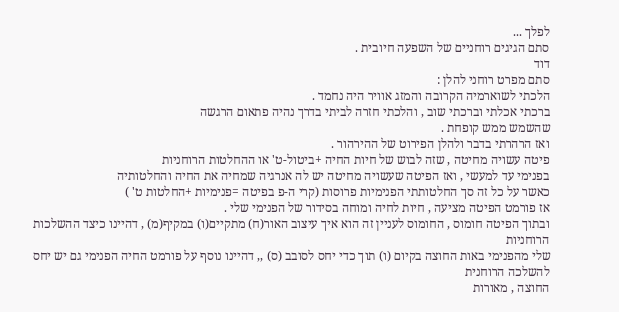לפלך ...
סתם הגיגים רוחניים של השפעה חיובית .
דוד
סתם מפרט רוחני להלן :
הלכתי לשוארמיה הקרובה והמזג אוויר היה נחמד .
ברכתי אכלתי וברכתי שוב , והלכתי חזרה לביתי בדרך נהיה פתאום הרגשה
שהשמש ממש קופחת .
ואז הרהרתי בדבר ולהלן הפירוט של ההירהור .
פיטה עשויה מחיטה , שזה לבוש של חיות החיה +ביטול-ט' או ההחלטות הרוחניות
בפנימי עד למעשי , ואז הפיטה שעשויה מחיטה יש לה אנרגיה שמחיה את החיה והחלטותיה
כאשר על כל זה סך החלטותתי הפנימיות פרוסות (קרי ה-פ בפיטה =פנימיות +החלטות ט' )
אז פורמט הפיטה מציעה , חיות לחיה ומוחה בסידור של הפנימי שלי .
ובתוך הפיטה חומוס , החומוס לעניין זה הוא איך עיצוב האור(ח) מתקיים(ו) במקיף(מ) , דהיינו כיצד ההשלכות הרוחניות
שלי מהפנימי באות החוצה בקיום (ו) תוך כדי יחס לסובב (ס) ,, דהיינו נוסף על פורמט החיה הפנימי גם יש יחס להשלכה הרוחנית
החוצה , מאורות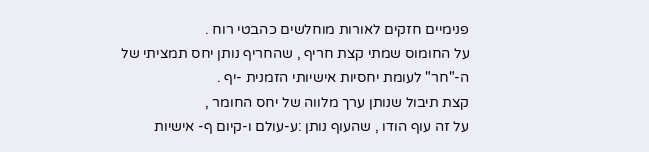פנימיים חזקים לאורות מוחלשים כהבטי רוח .
על החומוס שמתי קצת חריף , שהחריף נותן יחס תמציתי של ה-"חר" לעומת יחסיות אישיותי הזמנית -יף .
קצת תיבול שנותן ערך מלווה של יחס החומר ,
על זה עוף הודו , שהעוף נותן :ע-עולם ו-קיום ף- אישיות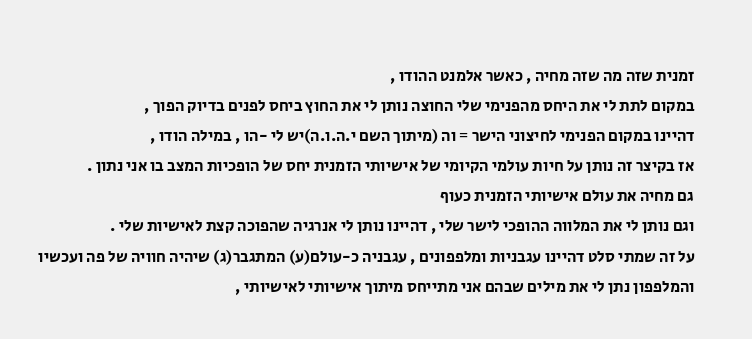זמנית שזה מה שזה מחיה , כאשר אלמנט ההודו ,
במקום לתת לי את היחס מהפנימי שלי החוצה נותן לי את החוץ ביחס לפנים בדיוק הפוך ,
דהיינו במקום הפנימי לחיצוני הישר = וה (מיתוך השם י.ה.ו.ה)יש לי -הו , במילה הודו ,
אז בקיצר זה נותן על חיות עולמי הקיומי של אישיותי הזמנית יחס של הופכיות המצב בו אני נתון .
גם מחיה את עולם אישיותי הזמנית כעוף
וגם נותן לי את המלווה ההופכי לישר שלי , דהיינו נותן לי אנרגיה שהפוכה קצת לאישיות שלי .
על זה שמתי סלט דהיינו עגבניות ומלפפונים , עגבניה כ-עולם(ע) המתגבר(ג) שיהיה חוויה של פה ועכשיו
והמלפפון נתן לי את מילים שבהם אני מתייחס מיתוך אישיותי לאישיותי ,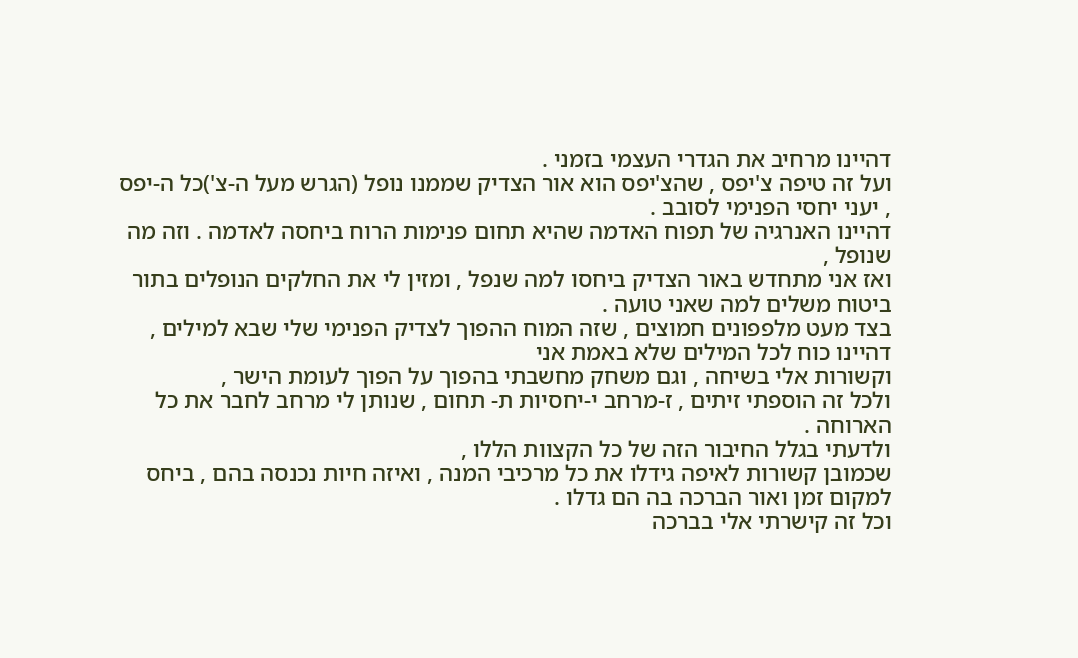דהיינו מרחיב את הגדרי העצמי בזמני .
ועל זה טיפה צ'יפס , שהצ'יפס הוא אור הצדיק שממנו נופל (הגרש מעל ה-צ')כל ה-יפס , יעני יחסי הפנימי לסובב .
דהיינו האנרגיה של תפוח האדמה שהיא תחום פנימות הרוח ביחסה לאדמה . וזה מה שנופל ,
ואז אני מתחדש באור הצדיק ביחסו למה שנפל , ומזין לי את החלקים הנופלים בתור ביטוח משלים למה שאני טועה .
בצד מעט מלפפונים חמוצים , שזה המוח ההפוך לצדיק הפנימי שלי שבא למילים , דהיינו כוח לכל המילים שלא באמת אני
וקשורות אלי בשיחה , וגם משחק מחשבתי בהפוך על הפוך לעומת הישר ,
ולכל זה הוספתי זיתים , ז-מרחב י-יחסיות ת- תחום , שנותן לי מרחב לחבר את כל הארוחה .
ולדעתי בגלל החיבור הזה של כל הקצוות הללו ,
שכמובן קשורות לאיפה גידלו את כל מרכיבי המנה , ואיזה חיות נכנסה בהם , ביחס למקום זמן ואור הברכה בה הם גדלו .
וכל זה קישרתי אלי בברכה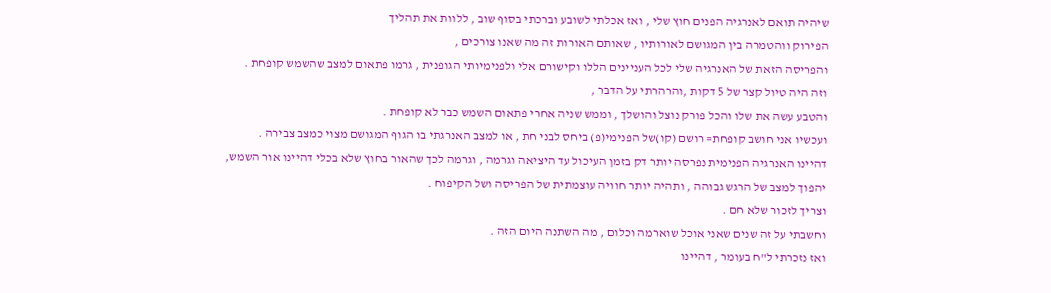שיהיה תואם לאנרגיה הפנים חוץ שלי , ואז אכלתי לשובע וברכתי בסוף שוב , ללוות את תהליך
הפירוק ווהטמרה בין המגושם לאורותיו , שאותם האורות זה מה שאנו צורכים ,
והפריסה הזאת של האנרגיה שלי לכל העניינים הללו וקישורם אלי ולפנימיותי הגופנית , גרמו פתאום למצב שהשמש קופחת .
וזה היה טיול קצר של 5 דקות ,והרהרתי על הדבר ,
והטבע עשה את שלו והכל פורק נוצל והושלך , וממש שניה אחרי פתאום השמש כבר לא קופחת .
ועכשיו אני חושב קופחת= רושם (קו)של הפנימי(פ) ביחס לבני חת , או למצב האנרגתי בו הגוף המגושם מצוי כמצב צבירה .
דהיינו האנרגיה הפנימית נפרסה יותר דק בזמן העיכול עד היציאה וגרמה , וגרמה לכך שהאור בחוץ שלא בכלי דהיינו אור השמש,
יהפוך למצב של הרגש גבוהה , ותהיה יותר חוויה עוצמתית של הפריסה ושל הקיפוח .
וצריך לזכור שלא חם .
וחשבתי על זה שנים שאני אוכל שוארמה וכלום , מה השתנה היום הזה .
ואז נזכרתי ל"ח בעומר , דהיינו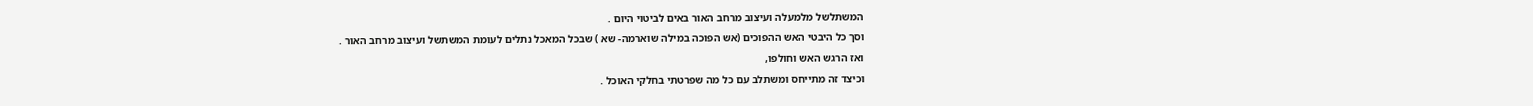המשתלשל מלמעלה ועיצוב מרחב האור באים לביטוי היום .
וסך כל היבטי האש ההפוכים (אש הפוכה במילה שוארמה- שא ) שבכל המאכל נתלים לעומת המשתשל ועיצוב מרחב האור .
ואז הרגש האש וחולפו,
וכיצד זה מתייחס ומשתלב עם כל מה שפרטתי בחלקי האוכל .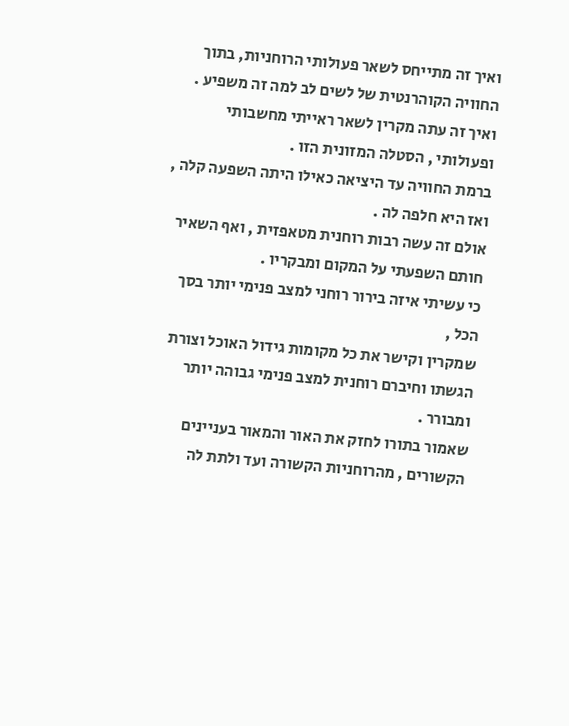ואיך זה מתייחס לשאר פעולותי הרוחניות, בתוך החוויה הקוהרנטית של לשים לב למה זה משפיע .
ואיך זה עתה מקרין לשאר ראייתי מחשבותי ופעולותי , הסטלה המזונית הזו .
ברמת החוויה עד היציאה כאילו היתה השפעה קלה , ואז היא חלפה לה .
אולם זה עשה רבות רוחנית מטאפזית , ואף השאיר חותם השפעתי על המקום ומבקריו .
כי עשיתי איזה בירור רוחני למצב פנימי יותר בסך הכל ,
שמקרין וקישר את כל מקומות גידול האוכל וצורת הגשתו וחיברם רוחנית למצב פנימי גבוהה יותר ומבורר .
שאמור בתורו לחזק את האור והמאור בעניינים הקשורים , מהרוחניות הקשורה ועד ולתת לה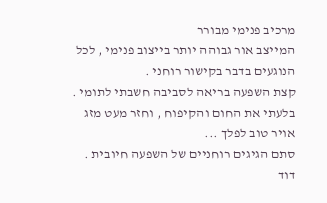מרכיב פנימי מבורר
המייצב אור גבוהה יותר בייצוב פנימי , לכל הנוגעים בדבר בקישור רוחני .
קצת השפעה בריאה לסביבה חשבתי לתומי .
בלעתי את החום והקיפוח , וחזר מעט מזג אויר טוב לפלך ...
סתם הגיגים רוחניים של השפעה חיובית .
דוד